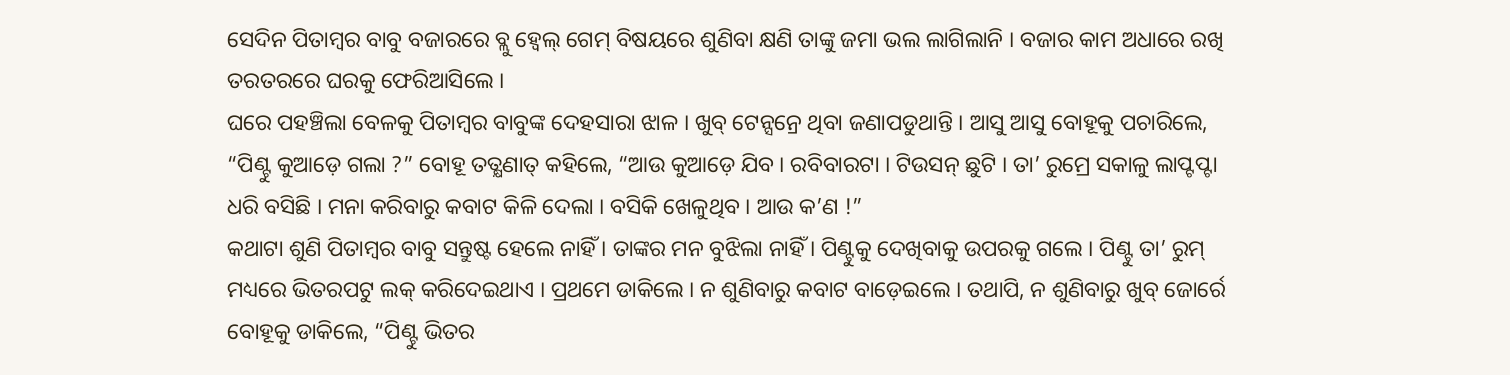ସେଦିନ ପିତାମ୍ୱର ବାବୁ ବଜାରରେ ବ୍ଲୁ ହ୍ୱେଲ୍ ଗେମ୍ ବିଷୟରେ ଶୁଣିବା କ୍ଷଣି ତାଙ୍କୁ ଜମା ଭଲ ଲାଗିଲାନି । ବଜାର କାମ ଅଧାରେ ରଖି ତରତରରେ ଘରକୁ ଫେରିଆସିଲେ ।
ଘରେ ପହଞ୍ଚିଲା ବେଳକୁ ପିତାମ୍ୱର ବାବୁଙ୍କ ଦେହସାରା ଝାଳ । ଖୁବ୍ ଟେନ୍ସନ୍ରେ ଥିବା ଜଣାପଡୁଥାନ୍ତି । ଆସୁ ଆସୁ ବୋହୂକୁ ପଚାରିଲେ, “ପିଣ୍ଟୁ କୁଆଡ଼େ ଗଲା ?” ବୋହୂ ତତ୍କ୍ଷଣାତ୍ କହିଲେ, “ଆଉ କୁଆଡ଼େ ଯିବ । ରବିବାରଟା । ଟିଉସନ୍ ଛୁଟି । ତା’ ରୁମ୍ରେ ସକାଳୁ ଲାପ୍ଟପ୍ଟା ଧରି ବସିଛି । ମନା କରିବାରୁ କବାଟ କିଳି ଦେଲା । ବସିକି ଖେଳୁଥିବ । ଆଉ କ’ଣ !”
କଥାଟା ଶୁଣି ପିତାମ୍ୱର ବାବୁ ସନ୍ତୁଷ୍ଟ ହେଲେ ନାହିଁ । ତାଙ୍କର ମନ ବୁଝିଲା ନାହିଁ । ପିଣ୍ଟୁକୁ ଦେଖିବାକୁ ଉପରକୁ ଗଲେ । ପିଣ୍ଟୁ ତା’ ରୁମ୍ ମଧ୍ୟରେ ଭିତରପଟୁ ଲକ୍ କରିଦେଇଥାଏ । ପ୍ରଥମେ ଡାକିଲେ । ନ ଶୁଣିବାରୁ କବାଟ ବାଡ଼େଇଲେ । ତଥାପି, ନ ଶୁଣିବାରୁ ଖୁବ୍ ଜୋର୍ରେ ବୋହୂକୁ ଡାକିଲେ, “ପିଣ୍ଟୁ ଭିତର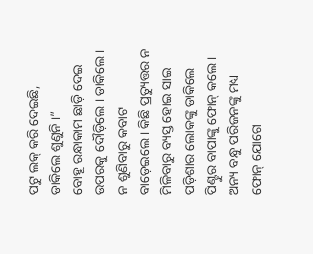ପଟୁ ଲକ୍ କରି ଦେଇଛି, ଡାକିଲେ ଶୁଣୁନି ।”
ବୋହୂ ରନ୍ଧାକାମ ଛାଡ଼ି ଦେଇ ଉପରକୁ ଦୌଡ଼ିଲେ । ଡାକିଲେ । ନ ଶୁଣିବାରୁ କବାଟ ବାଡ଼େଇଲେ । କିଛି ପ୍ରତ୍ୟୁତ୍ତର ନ ମିଳିବାରୁ ବ୍ୟସ୍ତ ହୋଇ ସାଇ ପଡ଼ିଶାର ଲୋକଙ୍କୁ ଡାକିଲେ ପିଣ୍ଟୁର ବାପାଙ୍କୁ ଫୋନ୍ କଲେ । ଅନ୍ୟ ବନ୍ଧୁ ପରିଜନଙ୍କୁ ମଧ୍ୟ ଫୋନ୍ ଯୋଗେ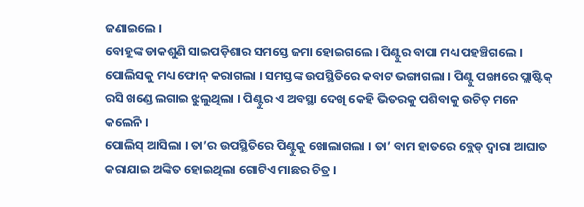ଜଣାଇଲେ ।
ବୋହୂଙ୍କ ଡାକଶୁଣି ସାଇପଡ଼ିଶାର ସମସ୍ତେ ଜମା ହୋଇଗଲେ । ପିଣ୍ଟୁର ବାପା ମଧ୍ୟ ପହଞ୍ଚିଗଲେ । ପୋଲିସକୁ ମଧ୍ୟ ଫୋନ୍ କରାଗଲା । ସମସ୍ତଙ୍କ ଉପସ୍ଥିତିରେ କବାଟ ଭଙ୍ଗାଗଲା । ପିଣ୍ଟୁ ପଙ୍ଖାରେ ପ୍ଲାଷ୍ଟିକ୍ ରସି ଖଣ୍ଡେ ଲଗାଇ ଝୁଲୁଥିଲା । ପିଣ୍ଟୁର ଏ ଅବସ୍ଥା ଦେଖି କେହି ଭିତରକୁ ପଶିବାକୁ ଉଚିତ୍ ମନେ କଲେନି ।
ପୋଲିସ୍ ଆସିଲା । ତା’ର ଉପସ୍ଥିତିରେ ପିଣ୍ଟୁକୁ ଖୋଲାଗଲା । ତା’ ବାମ ହାତରେ ବ୍ଲେଡ୍ ଦ୍ୱାରା ଆଘାତ କରାଯାଇ ଅଙ୍କିତ ହୋଇଥିଲା ଗୋଟିଏ ମାଛର ଚିତ୍ର ।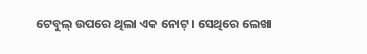ଟେବୁଲ୍ ଉପରେ ଥିଲା ଏକ ନୋଟ୍ । ସେଥିରେ ଲେଖା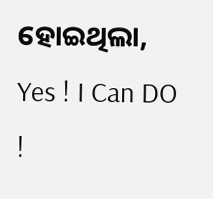ହୋଇଥିଲା, Yes ! I Can DO !